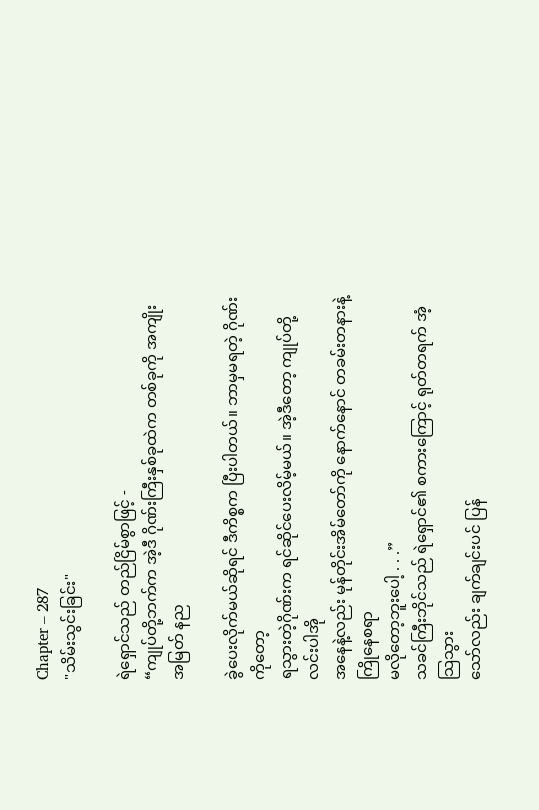Chapter – 287
"သိမ်းသွင်းခြင်း"

ရဲရှောင်သည် တည်ငြိမ်စွာဖြင့် -
“ကျုပ်တို့ဘက်က အဲ့ဒီ ဂိုဏ်းကြီးနှစ်ခုထဲက တစ်ခုကို အကျိုးအမြတ် နည

ခွဲပေးလိုက်မယ်ဆိုရင် ဒီကိစ္စက ပြီးပါတယ်။ ဘာမှမရတဲ့ ဂိုဏ်းကိုတော့
ရသွားတဲ့ဂိုဏ်းက ရင်ဆိုင်ပေးလိမ့်မယ်။ အဲ့ဒီတော့ ကျုပ်တို့ လင်းပါအို
အနေနဲ့လည်း မုန်တိုင်းအိမ်တော်ကို နောက်နောင် တခမ်းတနားနဲ့ ကြိုနေစရာ
မလိုတော့ဘူးပေါ့ . . .”
သခင်ကြီးဘိုင်သည် ရဲရှောင်၏ စကားကြောင့် ရုတ်တရက် အံ့သြသွား
သော်လည်း ချက်ချင်းပင် ပြန်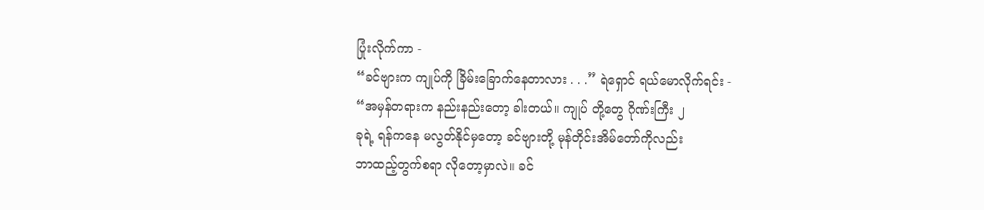ပြုံးလိုက်ကာ -
“ခင်ဗျားက ကျုပ်ကို ခြိမ်းခြောက်နေတာလား . . .” ရဲရှောင် ရယ်မောလိုက်ရင်း -
“အမှန်တရားက နည်းနည်းတော့ ခါးတယ်။ ကျုပ် တို့တွေ ဂိုဏ်းကြီး ၂
ခုရဲ့ ရန်ကနေ မလွတ်နိုင်မှတော့ ခင်ဗျားတို့ မုန်တိုင်းအိမ်တော်ကိုလည်း
ဘာထည့်တွက်စရာ လိုတော့မှာလဲ။ ခင်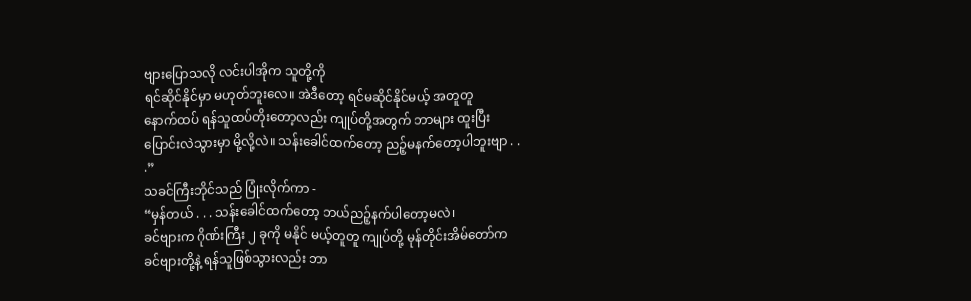ဗျားပြောသလို လင်းပါအိုက သူတို့ကို
ရင်ဆိုင်နိုင်မှာ မဟုတ်ဘူးလေ။ အဲဒီတော့ ရင်မဆိုင်နိုင်မယ့် အတူတူ
နောက်ထပ် ရန်သူထပ်တိုးတော့လည်း ကျုပ်တို့အတွက် ဘာများ ထူးပြီး
ပြောင်းလဲသွားမှာ မို့လို့လဲ။ သန်းခေါင်ထက်တော့ ညဉ့်မနက်တော့ပါဘူးဗျာ . .
.”
သခင်ကြီးဘိုင်သည် ပြုံးလိုက်ကာ -
“မှန်တယ် . . . သန်းခေါင်ထက်တော့ ဘယ်ညဉ့်နက်ပါတော့မလဲ၊
ခင်ဗျားက ဂိုဏ်းကြီး ၂ ခုကို မနိုင် မယ့်တူတူ ကျုပ်တို့ မုန်တိုင်းအိမ်တော်က
ခင်ဗျားတို့နဲ့ ရန်သူဖြစ်သွားလည်း ဘာ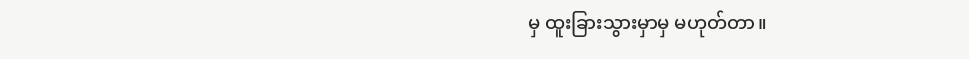မှ ထူးခြားသွားမှာမှ မဟုတ်တာ။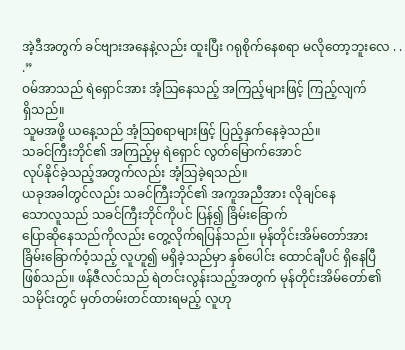အဲ့ဒီအတွက် ခင်ဗျားအနေနဲ့လည်း ထူးပြီး ဂရုစိုက်နေစရာ မလိုတော့ဘူးလေ . .
.”
ဝမ်အာသည် ရဲရှောင်အား အံ့သြနေသည့် အကြည့်များဖြင့် ကြည့်လျက်
ရှိသည်။
သူမအဖို့ ယနေ့သည် အံ့သြစရာများဖြင့် ပြည့်နှက်နေခဲ့သည်။
သခင်ကြီးဘိုင်၏ အကြည့်မှ ရဲရှောင် လွတ်မြောက်အောင်
လုပ်နိုင်ခဲ့သည့်အတွက်လည်း အံ့သြခဲ့ရသည်။
ယခုအခါတွင်လည်း သခင်ကြီးဘိုင်၏ အကူအညီအား လိုချင်နေ
သောလူသည် သခင်ကြီးဘိုင်ကိုပင် ပြန်၍ ခြိမ်းခြောက်
ပြောဆိုနေသည်ကိုလည်း တွေ့လိုက်ရပြန်သည်။ မုန်တိုင်းအိမ်တော်အား
ခြိမ်းခြောက်ဝံ့သည့် လူဟူ၍ မရှိခဲ့သည်မှာ နှစ်ပေါင်း ထောင်ချီပင် ရှိနေပြီ
ဖြစ်သည်။ ဖန်ဇီလင်သည် ရဲတင်းလွန်းသည့်အတွက် မုန်တိုင်းအိမ်တော်၏
သမိုင်းတွင် မှတ်တမ်းတင်ထားရမည့် လူဟု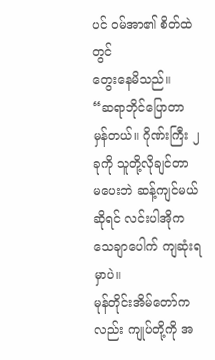ပင် ဝမ်အာ၏ စိတ်ထဲတွင်
တွေးနေမိသည်။
“ဆရာဘိုင်ပြောတာ မှန်တယ်။ ဂိုဏ်းကြီး ၂ ခုကို သူတို့လိုချင်တာ
မပေးဘဲ ဆန့်ကျင်မယ်ဆိုရင် လင်းပါအိုက သေချာပေါက် ကျဆုံးရမှာပဲ။
မုန်တိုင်းအိမ်တော်ကလည်း ကျုပ်တို့ကို အ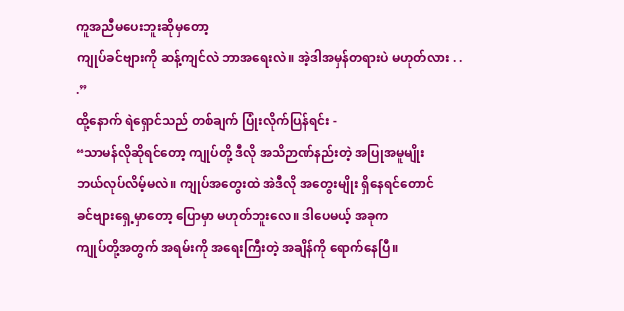ကူအညီမပေးဘူးဆိုမှတော့
ကျုပ်ခင်ဗျားကို ဆန့်ကျင်လဲ ဘာအရေးလဲ။ အဲ့ဒါအမှန်တရားပဲ မဟုတ်လား . .
.”
ထို့နောက် ရဲရှောင်သည် တစ်ချက် ပြုံးလိုက်ပြန်ရင်း -
“သာမန်လိုဆိုရင်တော့ ကျုပ်တို့ ဒီလို အသိဉာဏ်နည်းတဲ့ အပြုအမူမျိုး
ဘယ်လုပ်လိမ့်မလဲ။ ကျုပ်အတွေးထဲ အဲဒီလို အတွေးမျိုး ရှိနေရင်တောင်
ခင်ဗျားရှေ့မှာတော့ ပြောမှာ မဟုတ်ဘူးလေ။ ဒါပေမယ့် အခုက
ကျုပ်တို့အတွက် အရမ်းကို အရေးကြီးတဲ့ အချိန်ကို ရောက်နေပြီ။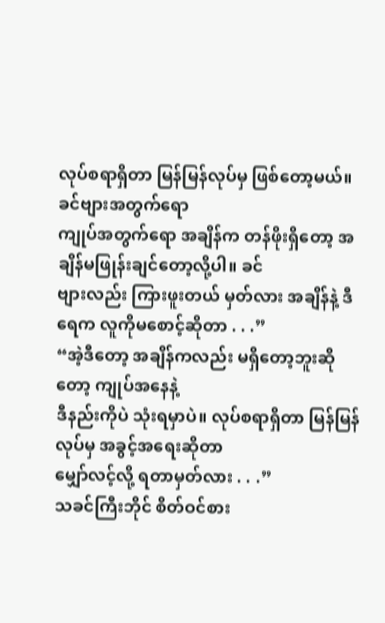လုပ်စရာရှိတာ မြန်မြန်လုပ်မှ ဖြစ်တော့မယ်။ ခင်ဗျားအတွက်ရော
ကျုပ်အတွက်ရော အချိန်က တန်ဖိုးရှိတော့ အချိန်မဖြုန်းချင်တော့လို့ပါ။ ခင်
ဗျားလည်း ကြားဖူးတယ် မှတ်လား အချိန်နဲ့ ဒီရေက လူကိုမစောင့်ဆိုတာ . . .”
“အဲ့ဒီတော့ အချိန်ကလည်း မရှိတော့ဘူးဆိုတော့ ကျုပ်အနေနဲ့
ဒီနည်းကိုပဲ သုံးရမှာပဲ။ လုပ်စရာရှိတာ မြန်မြန်လုပ်မှ အခွင့်အရေးဆိုတာ
မျှော်လင့်လို့ ရတာမှတ်လား . . .”
သခင်ကြီးဘိုင် စိတ်ဝင်စား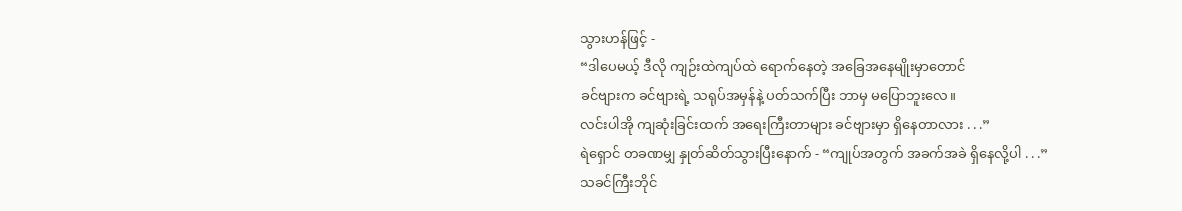သွားဟန်ဖြင့် -
“ဒါပေမယ့် ဒီလို ကျဉ်းထဲကျပ်ထဲ ရောက်နေတဲ့ အခြေအနေမျိုးမှာတောင်
ခင်ဗျားက ခင်ဗျားရဲ့ သရုပ်အမှန်နဲ့ ပတ်သက်ပြီး ဘာမှ မပြောဘူးလေ။
လင်းပါအို ကျဆုံးခြင်းထက် အရေးကြီးတာများ ခင်ဗျားမှာ ရှိနေတာလား . . .”
ရဲရှောင် တခဏမျှ နှုတ်ဆိတ်သွားပြီးနောက် - “ကျုပ်အတွက် အခက်အခဲ ရှိနေလို့ပါ . . .”
သခင်ကြီးဘိုင်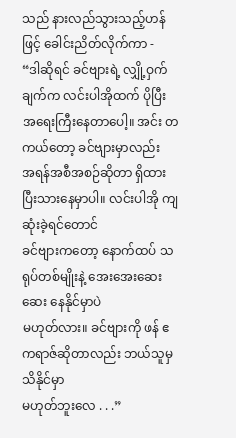သည် နားလည်သွားသည့်ဟန်ဖြင့် ခေါင်းညိတ်လိုက်ကာ -
“ဒါဆိုရင် ခင်ဗျားရဲ့ လျှို့ဝှက်ချက်က လင်းပါအိုထက် ပိုပြီး
အရေးကြီးနေတာပေါ့။ အင်း တကယ်တော့ ခင်ဗျားမှာလည်း
အရန်အစီအစဉ်ဆိုတာ ရှိထားပြီးသားနေမှာပါ။ လင်းပါအို ကျဆုံးခဲ့ရင်တောင်
ခင်ဗျားကတော့ နောက်ထပ် သရုပ်တစ်မျိုးနဲ့ အေးအေးဆေးဆေး နေနိုင်မှာပဲ
မဟုတ်လား။ ခင်ဗျားကို ဖန် ဧကရာဇ်ဆိုတာလည်း ဘယ်သူမှ သိနိုင်မှာ
မဟုတ်ဘူးလေ . . .”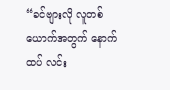“ခင်ဗျားလို လူတစ်ယောက်အတွက် နောက်ထပ် လင်း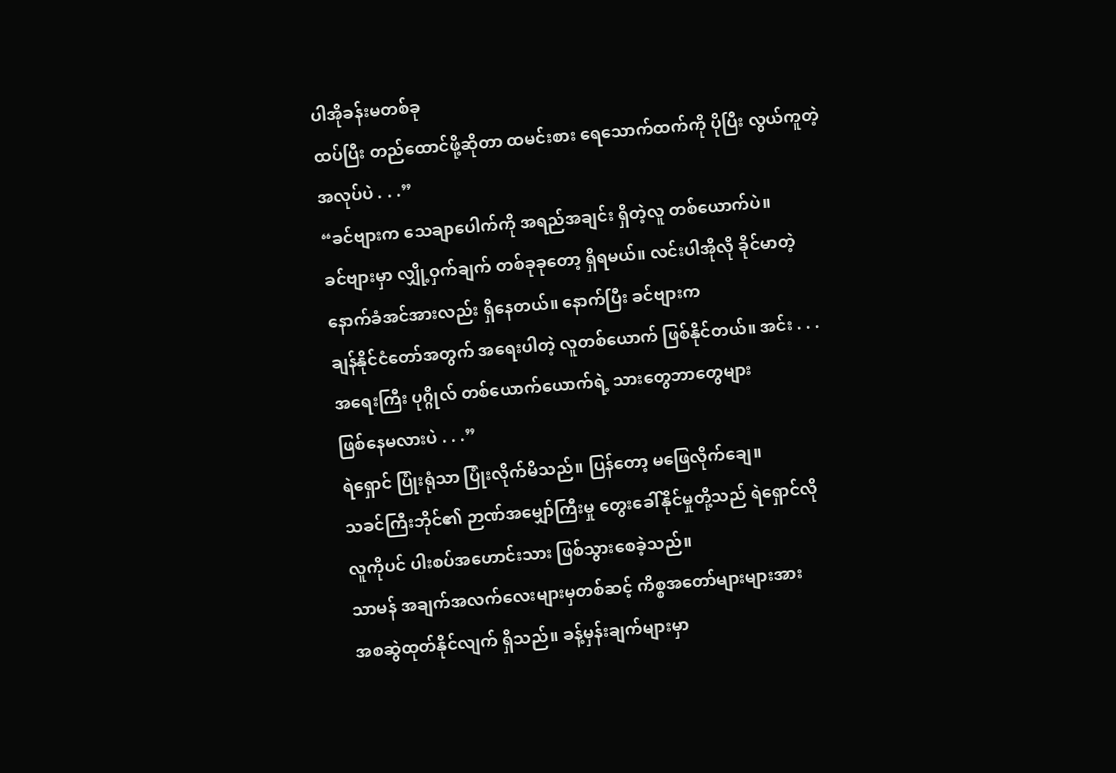ပါအိုခန်းမတစ်ခု
ထပ်ပြီး တည်ထောင်ဖို့ဆိုတာ ထမင်းစား ရေသောက်ထက်ကို ပိုပြီး လွယ်ကူတဲ့
အလုပ်ပဲ . . .”
“ခင်ဗျားက သေချာပေါက်ကို အရည်အချင်း ရှိတဲ့လူ တစ်ယောက်ပဲ။
ခင်ဗျားမှာ လျှို့ဝှက်ချက် တစ်ခုခုတော့ ရှိရမယ်။ လင်းပါအိုလို ခိုင်မာတဲ့
နောက်ခံအင်အားလည်း ရှိနေတယ်။ နောက်ပြီး ခင်ဗျားက
ချန်နိုင်ငံတော်အတွက် အရေးပါတဲ့ လူတစ်ယောက် ဖြစ်နိုင်တယ်။ အင်း . . .
အရေးကြီး ပုဂ္ဂိုလ် တစ်ယောက်ယောက်ရဲ့ သားတွေဘာတွေများ
ဖြစ်နေမလားပဲ . . .”
ရဲရှောင် ပြုံးရုံသာ ပြုံးလိုက်မိသည်။ ပြန်တော့ မဖြေလိုက်ချေ။
သခင်ကြီးဘိုင်၏ ဉာဏ်အမျှော်ကြီးမှု တွေးခေါ်နိုင်မှုတို့သည် ရဲရှောင်လို
လူကိုပင် ပါးစပ်အဟောင်းသား ဖြစ်သွားစေခဲ့သည်။
သာမန် အချက်အလက်လေးများမှတစ်ဆင့် ကိစ္စအတော်များများအား
အစဆွဲထုတ်နိုင်လျက် ရှိသည်။ ခန့်မှန်းချက်များမှာ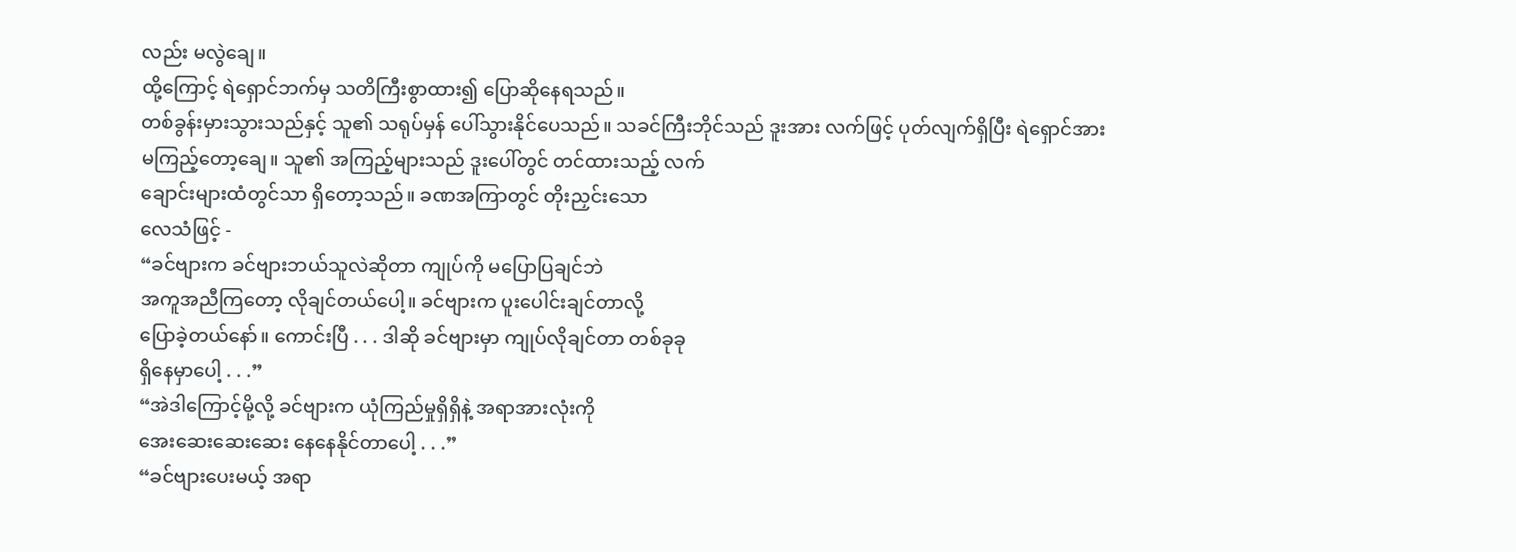လည်း မလွဲချေ။
ထို့ကြောင့် ရဲရှောင်ဘက်မှ သတိကြီးစွာထား၍ ပြောဆိုနေရသည်။
တစ်ခွန်းမှားသွားသည်နှင့် သူ၏ သရုပ်မှန် ပေါ်သွားနိုင်ပေသည်။ သခင်ကြီးဘိုင်သည် ဒူးအား လက်ဖြင့် ပုတ်လျက်ရှိပြီး ရဲရှောင်အား
မကြည့်တော့ချေ။ သူ၏ အကြည့်များသည် ဒူးပေါ်တွင် တင်ထားသည့် လက်
ချောင်းများထံတွင်သာ ရှိတော့သည်။ ခဏအကြာတွင် တိုးညှင်းသော
လေသံဖြင့် -
“ခင်ဗျားက ခင်ဗျားဘယ်သူလဲဆိုတာ ကျုပ်ကို မပြောပြချင်ဘဲ
အကူအညီကြတော့ လိုချင်တယ်ပေါ့။ ခင်ဗျားက ပူးပေါင်းချင်တာလို့
ပြောခဲ့တယ်နော်။ ကောင်းပြီ . . . ဒါဆို ခင်ဗျားမှာ ကျုပ်လိုချင်တာ တစ်ခုခု
ရှိနေမှာပေါ့ . . .”
“အဲဒါကြောင့်မို့လို့ ခင်ဗျားက ယုံကြည်မှုရှိရှိနဲ့ အရာအားလုံးကို
အေးဆေးဆေးဆေး နေနေနိုင်တာပေါ့ . . .”
“ခင်ဗျားပေးမယ့် အရာ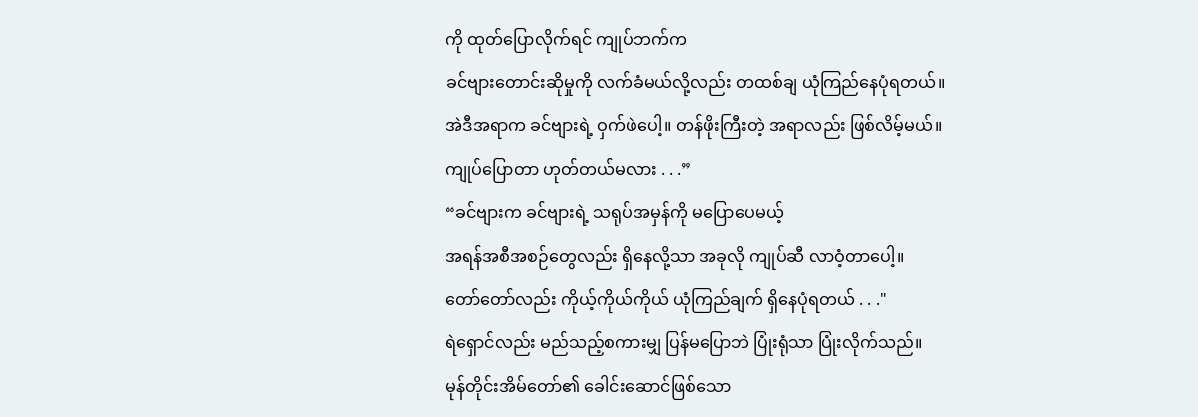ကို ထုတ်ပြောလိုက်ရင် ကျုပ်ဘက်က
ခင်ဗျားတောင်းဆိုမှုကို လက်ခံမယ်လို့လည်း တထစ်ချ ယုံကြည်နေပုံရတယ်။
အဲဒီအရာက ခင်ဗျားရဲ့ ဝှက်ဖဲပေါ့။ တန်ဖိုးကြီးတဲ့ အရာလည်း ဖြစ်လိမ့်မယ်။
ကျုပ်ပြောတာ ဟုတ်တယ်မလား . . .”
“ခင်ဗျားက ခင်ဗျားရဲ့ သရုပ်အမှန်ကို မပြောပေမယ့်
အရန်အစီအစဉ်တွေလည်း ရှိနေလို့သာ အခုလို ကျုပ်ဆီ လာဝံ့တာပေါ့။
တော်တော်လည်း ကိုယ့်ကိုယ်ကိုယ် ယုံကြည်ချက် ရှိနေပုံရတယ် . . ."
ရဲရှောင်လည်း မည်သည့်စကားမျှ ပြန်မပြောဘဲ ပြုံးရုံသာ ပြုံးလိုက်သည်။
မုန်တိုင်းအိမ်တော်၏ ခေါင်းဆောင်ဖြစ်သော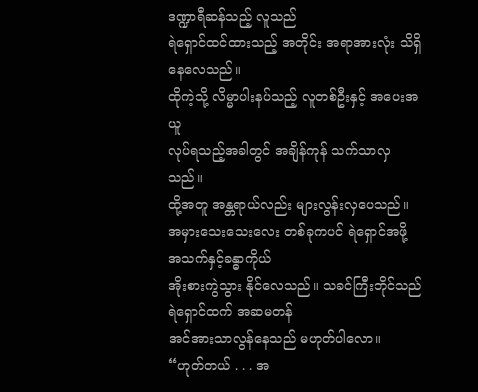ဒဏ္ဍာရီဆန်သည့် လူသည်
ရဲရှောင်ထင်ထားသည့် အတိုင်း အရာအားလုံး သိရှိနေလေသည်။
ထိုကဲ့သို့ လိမ္မာပါးနပ်သည့် လူတစ်ဦးနှင့် အပေးအယူ
လုပ်ရသည့်အခါတွင် အချိန်ကုန် သက်သာလှသည်။
ထို့အတူ အန္တရာယ်လည်း များလွန်းလှပေသည်။ အမှားသေးသေးလေး တစ်ခုကပင် ရဲရှောင်အဖို့ အသက်နှင့်ခန္ဓာကိုယ်
အိုးစားကွဲသွား နိုင်လေသည်။ သခင်ကြီးဘိုင်သည် ရဲရှောင်ထက် အဆမတန်
အင်အားသာလွန်နေသည် မဟုတ်ပါလော။
“ဟုတ်တယ် . . . အ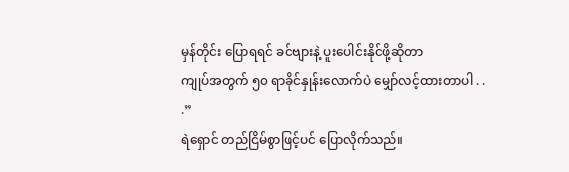မှန်တိုင်း ပြောရရင် ခင်ဗျားနဲ့ ပူးပေါင်းနိုင်ဖို့ဆိုတာ
ကျုပ်အတွက် ၅၀ ရာခိုင်နှုန်းလောက်ပဲ မျှော်လင့်ထားတာပါ . . .”
ရဲရှောင် တည်ငြိမ်စွာဖြင့်ပင် ပြောလိုက်သည်။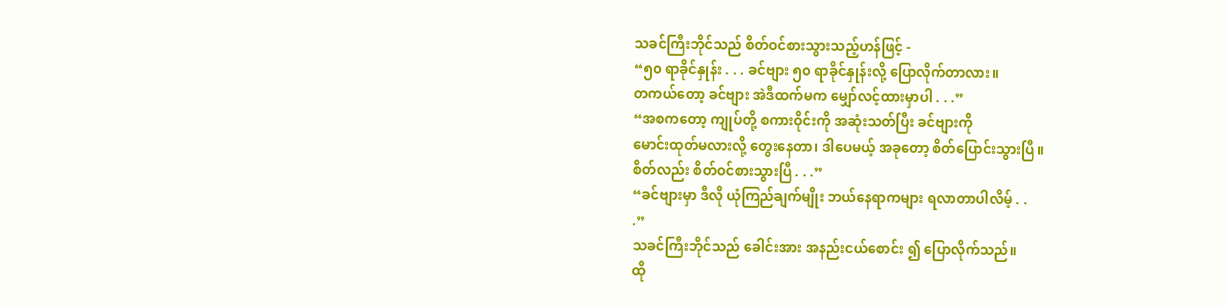သခင်ကြီးဘိုင်သည် စိတ်ဝင်စားသွားသည့်ဟန်ဖြင့် -
“၅၀ ရာခိုင်နှုန်း . . . ခင်ဗျား ၅၀ ရာခိုင်နှုန်းလို့ ပြောလိုက်တာလား။
တကယ်တော့ ခင်ဗျား အဲဒီထက်မက မျှော်လင့်ထားမှာပါ . . .”
“အစကတော့ ကျုပ်တို့ စကားဝိုင်းကို အဆုံးသတ်ပြီး ခင်ဗျားကို
မောင်းထုတ်မလားလို့ တွေးနေတာ၊ ဒါပေမယ့် အခုတော့ စိတ်ပြောင်းသွားပြီ။
စိတ်လည်း စိတ်ဝင်စားသွားပြီ . . .”
“ခင်ဗျားမှာ ဒီလို ယုံကြည်ချက်မျိုး ဘယ်နေရာကများ ရလာတာပါလိမ့် . .
.”
သခင်ကြီးဘိုင်သည် ခေါင်းအား အနည်းငယ်စောင်း ၍ ပြောလိုက်သည်။
ထို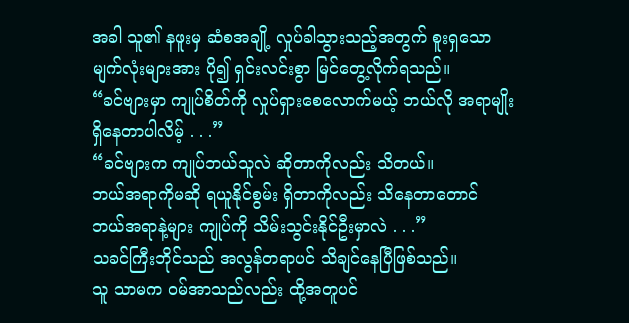အခါ သူ၏ နဖူးမှ ဆံစအချို့ လှုပ်ခါသွားသည့်အတွက် စူးရှသော
မျက်လုံးများအား ပို၍ ရှင်းလင်းစွာ မြင်တွေ့လိုက်ရသည်။
“ခင်ဗျားမှာ ကျုပ်စိတ်ကို လှုပ်ရှားစေလောက်မယ့် ဘယ်လို အရာမျိုး
ရှိနေတာပါလိမ့် . . .”
“ခင်ဗျားက ကျုပ်ဘယ်သူလဲ ဆိုတာကိုလည်း သိတယ်။
ဘယ်အရာကိုမဆို ရယူနိုင်စွမ်း ရှိတာကိုလည်း သိနေတာတောင်
ဘယ်အရာနဲ့များ ကျုပ်ကို သိမ်းသွင်းနိုင်ဦးမှာလဲ . . .”
သခင်ကြီးဘိုင်သည် အလွန်တရာပင် သိချင်နေပြီဖြစ်သည်။
သူ သာမက ဝမ်အာသည်လည်း ထို့အတူပင်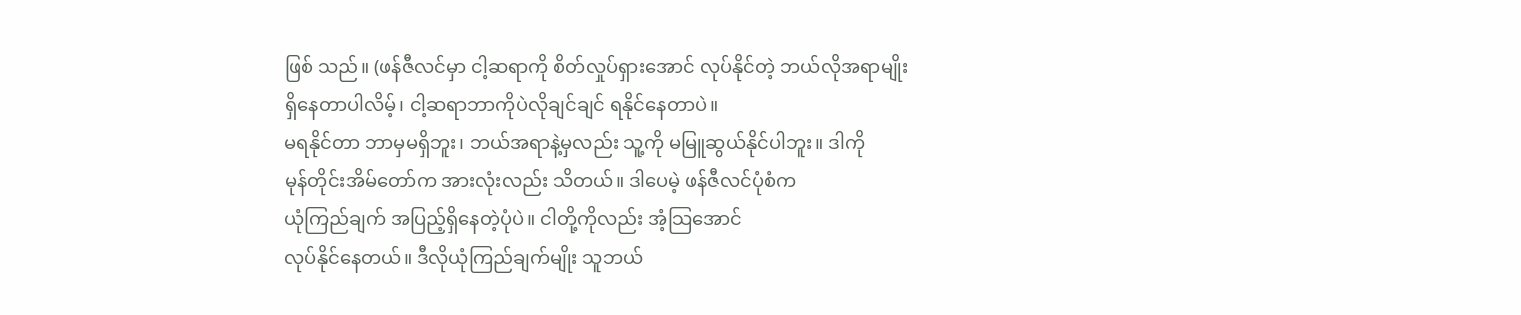ဖြစ် သည်။ (ဖန်ဇီလင်မှာ ငါ့ဆရာကို စိတ်လှုပ်ရှားအောင် လုပ်နိုင်တဲ့ ဘယ်လိုအရာမျိုး
ရှိနေတာပါလိမ့်၊ ငါ့ဆရာဘာကိုပဲလိုချင်ချင် ရနိုင်နေတာပဲ။
မရနိုင်တာ ဘာမှမရှိဘူး၊ ဘယ်အရာနဲ့မှလည်း သူ့ကို မမြူဆွယ်နိုင်ပါဘူး။ ဒါကို
မုန်တိုင်းအိမ်တော်က အားလုံးလည်း သိတယ်။ ဒါပေမဲ့ ဖန်ဇီလင်ပုံစံက
ယုံကြည်ချက် အပြည့်ရှိနေတဲ့ပုံပဲ။ ငါတို့ကိုလည်း အံ့သြအောင်
လုပ်နိုင်နေတယ်။ ဒီလိုယုံကြည်ချက်မျိုး သူဘယ်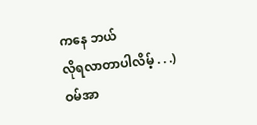ကနေ ဘယ်
လိုရလာတာပါလိမ့် . . .)
ဝမ်အာ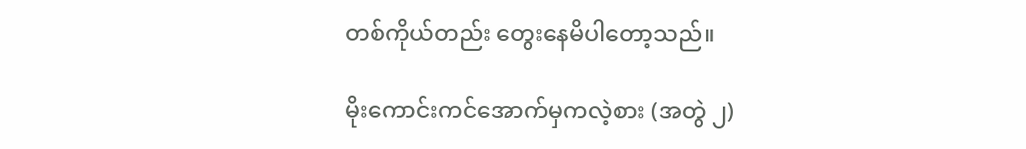တစ်ကိုယ်တည်း တွေးနေမိပါတော့သည်။

မိုးကောင်းကင်အောက်မှကလဲ့စား (အတွဲ ၂)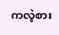ကလဲ့စား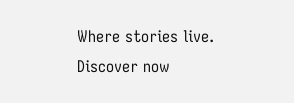Where stories live. Discover now